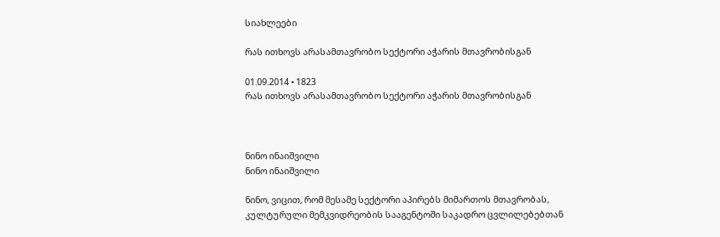სიახლეები

რას ითხოვს არასამთავრობო სექტორი აჭარის მთავრობისგან

01.09.2014 • 1823
რას ითხოვს არასამთავრობო სექტორი აჭარის მთავრობისგან



ნინო ინაიშვილი
ნინო ინაიშვილი

ნინო, ვიცით, რომ მესამე სექტორი აპირებს მიმართოს მთავრობას, კულტურული მემკვიდრეობის სააგენტოში საკადრო ცვლილებებთან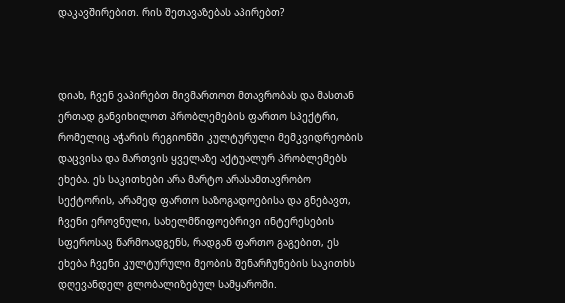დაკავშირებით. რის შეთავაზებას აპირებთ?



დიახ, ჩვენ ვაპირებთ მივმართოთ მთავრობას და მასთან ერთად განვიხილოთ პრობლემების ფართო სპექტრი, რომელიც აჭარის რეგიონში კულტურული მემკვიდრეობის დაცვისა და მართვის ყველაზე აქტუალურ პრობლემებს ეხება. ეს საკითხები არა მარტო არასამთავრობო სექტორის, არამედ ფართო საზოგადოებისა და გნებავთ, ჩვენი ეროვნული, სახელმწიფოებრივი ინტერესების სფეროსაც წარმოადგენს, რადგან ფართო გაგებით, ეს ეხება ჩვენი კულტურული მეობის შენარჩუნების საკითხს დღევანდელ გლობალიზებულ სამყაროში.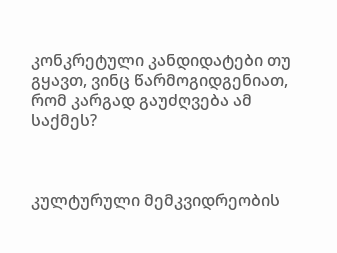კონკრეტული კანდიდატები თუ გყავთ, ვინც წარმოგიდგენიათ, რომ კარგად გაუძღვება ამ საქმეს?



კულტურული მემკვიდრეობის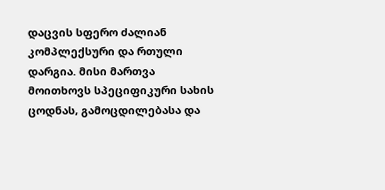დაცვის სფერო ძალიან კომპლექსური და რთული დარგია. მისი მართვა მოითხოვს სპეციფიკური სახის ცოდნას, გამოცდილებასა და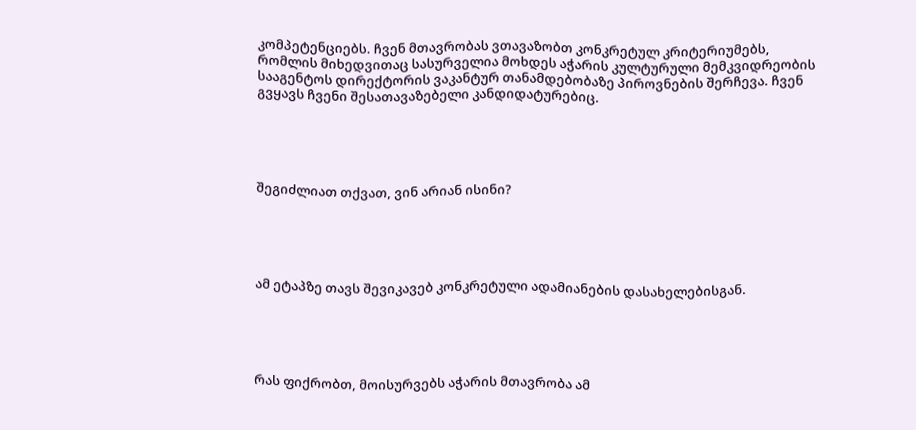კომპეტენციებს. ჩვენ მთავრობას ვთავაზობთ კონკრეტულ კრიტერიუმებს, რომლის მიხედვითაც სასურველია მოხდეს აჭარის კულტურული მემკვიდრეობის სააგენტოს დირექტორის ვაკანტურ თანამდებობაზე პიროვნების შერჩევა. ჩვენ გვყავს ჩვენი შესათავაზებელი კანდიდატურებიც.





შეგიძლიათ თქვათ, ვინ არიან ისინი?





ამ ეტაპზე თავს შევიკავებ კონკრეტული ადამიანების დასახელებისგან.





რას ფიქრობთ, მოისურვებს აჭარის მთავრობა ამ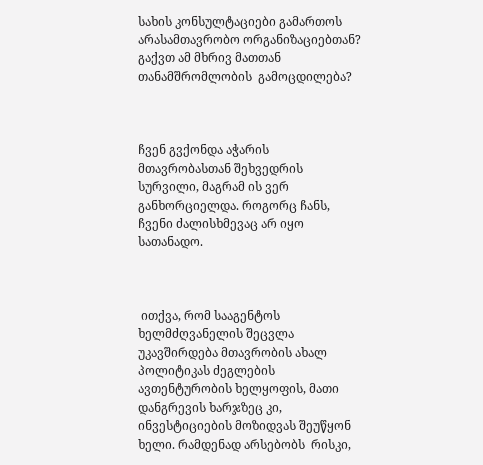სახის კონსულტაციები გამართოს არასამთავრობო ორგანიზაციებთან? გაქვთ ამ მხრივ მათთან თანამშრომლობის  გამოცდილება?



ჩვენ გვქონდა აჭარის მთავრობასთან შეხვედრის სურვილი, მაგრამ ის ვერ განხორციელდა. როგორც ჩანს, ჩვენი ძალისხმევაც არ იყო სათანადო.



 ითქვა, რომ სააგენტოს ხელმძღვანელის შეცვლა უკავშირდება მთავრობის ახალ პოლიტიკას ძეგლების ავთენტურობის ხელყოფის, მათი დანგრევის ხარჯზეც კი, ინვესტიციების მოზიდვას შეუწყონ ხელი. რამდენად არსებობს  რისკი,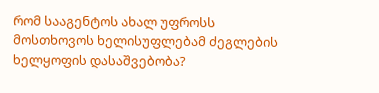რომ სააგენტოს ახალ უფროსს მოსთხოვოს ხელისუფლებამ ძეგლების  ხელყოფის დასაშვებობა?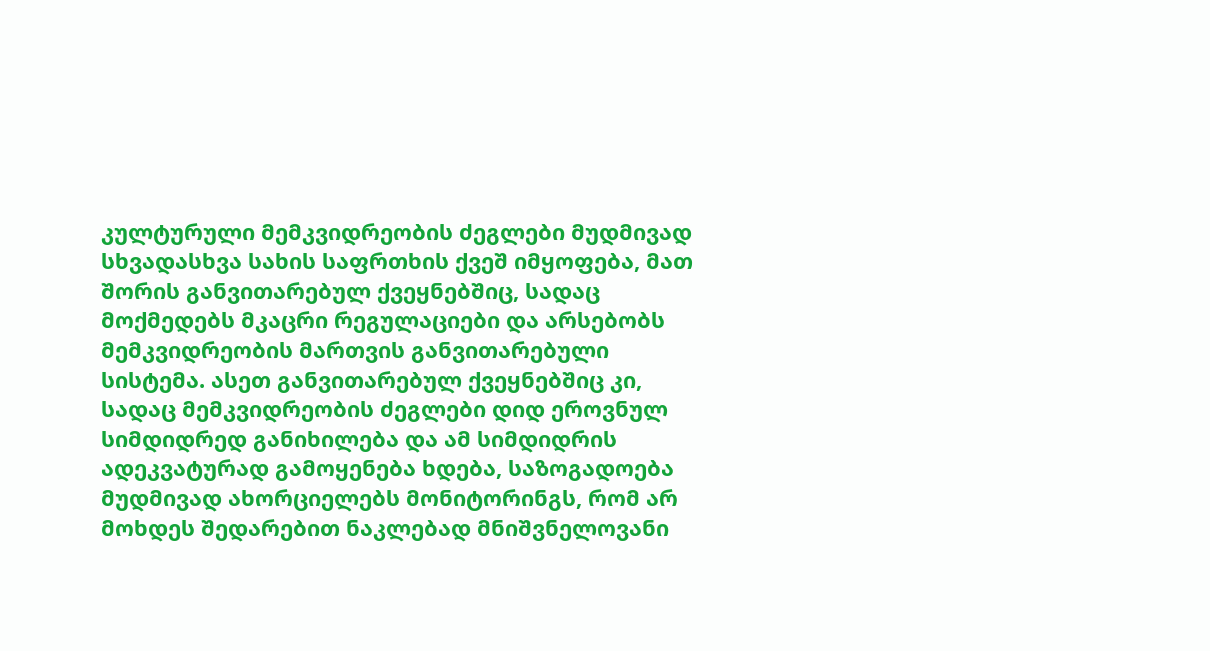კულტურული მემკვიდრეობის ძეგლები მუდმივად სხვადასხვა სახის საფრთხის ქვეშ იმყოფება, მათ შორის განვითარებულ ქვეყნებშიც, სადაც მოქმედებს მკაცრი რეგულაციები და არსებობს მემკვიდრეობის მართვის განვითარებული სისტემა. ასეთ განვითარებულ ქვეყნებშიც კი, სადაც მემკვიდრეობის ძეგლები დიდ ეროვნულ სიმდიდრედ განიხილება და ამ სიმდიდრის ადეკვატურად გამოყენება ხდება, საზოგადოება მუდმივად ახორციელებს მონიტორინგს, რომ არ მოხდეს შედარებით ნაკლებად მნიშვნელოვანი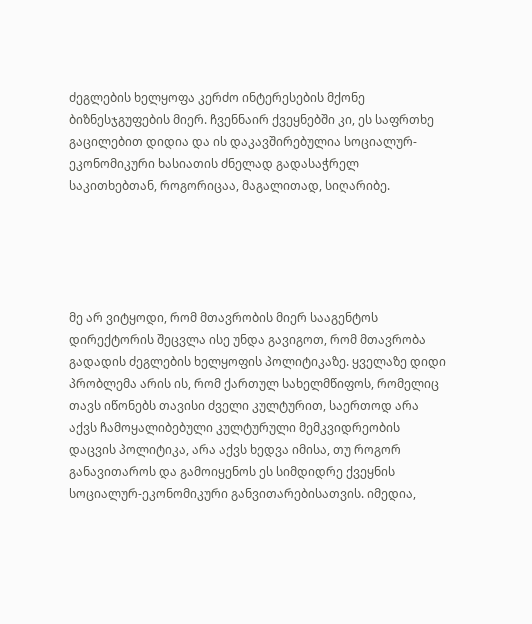ძეგლების ხელყოფა კერძო ინტერესების მქონე ბიზნესჯგუფების მიერ. ჩვენნაირ ქვეყნებში კი, ეს საფრთხე გაცილებით დიდია და ის დაკავშირებულია სოციალურ-ეკონომიკური ხასიათის ძნელად გადასაჭრელ საკითხებთან, როგორიცაა, მაგალითად, სიღარიბე.





მე არ ვიტყოდი, რომ მთავრობის მიერ სააგენტოს დირექტორის შეცვლა ისე უნდა გავიგოთ, რომ მთავრობა გადადის ძეგლების ხელყოფის პოლიტიკაზე. ყველაზე დიდი პრობლემა არის ის, რომ ქართულ სახელმწიფოს, რომელიც თავს იწონებს თავისი ძველი კულტურით, საერთოდ არა აქვს ჩამოყალიბებული კულტურული მემკვიდრეობის დაცვის პოლიტიკა, არა აქვს ხედვა იმისა, თუ როგორ განავითაროს და გამოიყენოს ეს სიმდიდრე ქვეყნის სოციალურ-ეკონომიკური განვითარებისათვის. იმედია,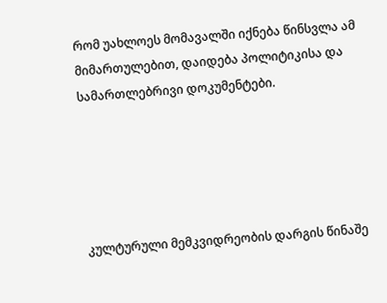რომ უახლოეს მომავალში იქნება წინსვლა ამ მიმართულებით, დაიდება პოლიტიკისა და სამართლებრივი დოკუმენტები.





კულტურული მემკვიდრეობის დარგის წინაშე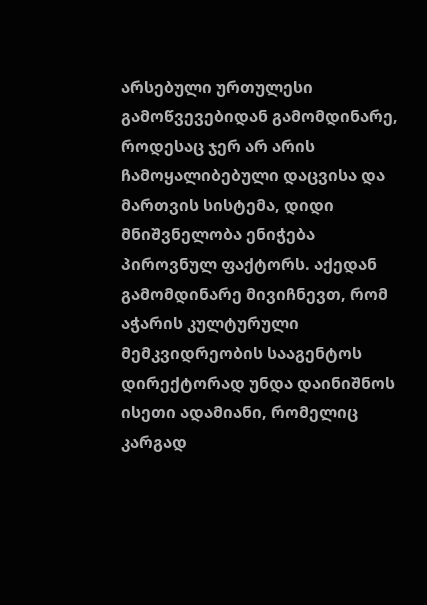არსებული ურთულესი გამოწვევებიდან გამომდინარე, როდესაც ჯერ არ არის ჩამოყალიბებული დაცვისა და მართვის სისტემა, დიდი მნიშვნელობა ენიჭება პიროვნულ ფაქტორს. აქედან გამომდინარე მივიჩნევთ, რომ აჭარის კულტურული მემკვიდრეობის სააგენტოს დირექტორად უნდა დაინიშნოს ისეთი ადამიანი, რომელიც კარგად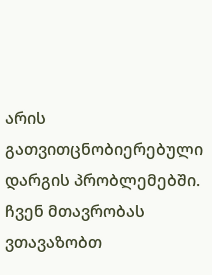არის გათვითცნობიერებული დარგის პრობლემებში. ჩვენ მთავრობას ვთავაზობთ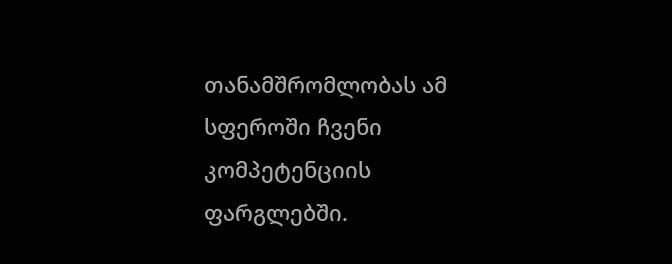თანამშრომლობას ამ სფეროში ჩვენი კომპეტენციის ფარგლებში.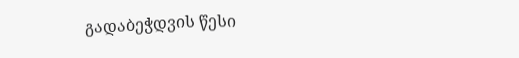გადაბეჭდვის წესი